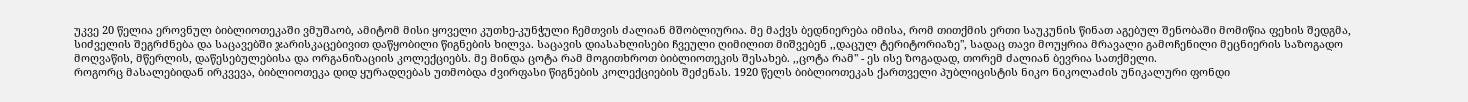უკვე 20 წელია ეროვნულ ბიბლიოთეკაში ვმუშაობ, ამიტომ მისი ყოველი კუთხე-კუნჭული ჩემთვის ძალიან მშობლიურია. მე მაქვს ბედნიერება იმისა, რომ თითქმის ერთი საუკუნის წინათ აგებულ შენობაში მომიწია ფეხის შედგმა, სიძველის შეგრძნება და საცავებში ჯარისკაცებივით დაწყობილი წიგნების ხილვა. საცავის დიასახლისები ჩვეული ღიმილით მიშვებენ ,,დაცულ ტერიტორიაზე", სადაც თავი მოუყრია მრავალი გამოჩენილი მეცნიერის საზოგადო მოღვაწის, მწერლის, დაწესებულებისა და ორგანიზაციის კოლექციებს. მე მინდა ცოტა რამ მოგითხროთ ბიბლიოთეკის შესახებ. ,,ცოტა რამ" - ეს ისე ზოგადად, თორემ ძალიან ბევრია სათქმელი.
როგორც მასალებიდან ირკვევა, ბიბლიოთეკა დიდ ყურადღებას უთმობდა ძვირფასი წიგნების კოლექციების შეძენას. 1920 წელს ბიბლიოთეკას ქართველი პუბლიცისტის ნიკო ნიკოლაძის უნიკალური ფონდი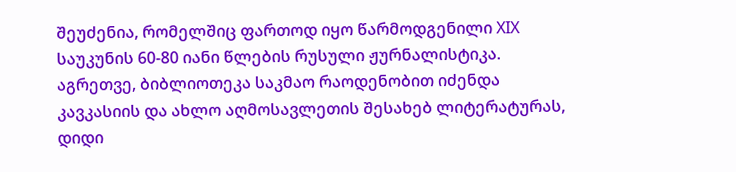შეუძენია, რომელშიც ფართოდ იყო წარმოდგენილი XIX საუკუნის 60-80 იანი წლების რუსული ჟურნალისტიკა. აგრეთვე, ბიბლიოთეკა საკმაო რაოდენობით იძენდა კავკასიის და ახლო აღმოსავლეთის შესახებ ლიტერატურას, დიდი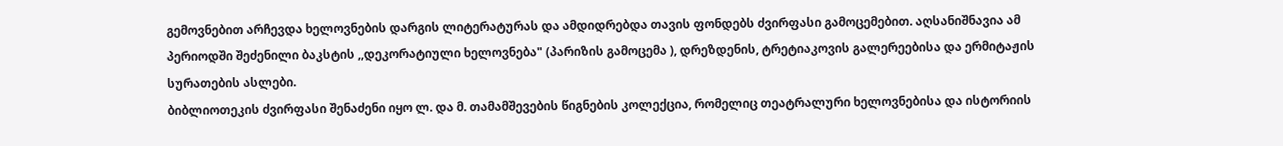გემოვნებით არჩევდა ხელოვნების დარგის ლიტერატურას და ამდიდრებდა თავის ფონდებს ძვირფასი გამოცემებით. აღსანიშნავია ამ პერიოდში შეძენილი ბაკსტის ,,დეკორატიული ხელოვნება" (პარიზის გამოცემა ), დრეზდენის, ტრეტიაკოვის გალერეებისა და ერმიტაჟის სურათების ასლები.
ბიბლიოთეკის ძვირფასი შენაძენი იყო ლ. და მ. თამამშევების წიგნების კოლექცია, რომელიც თეატრალური ხელოვნებისა და ისტორიის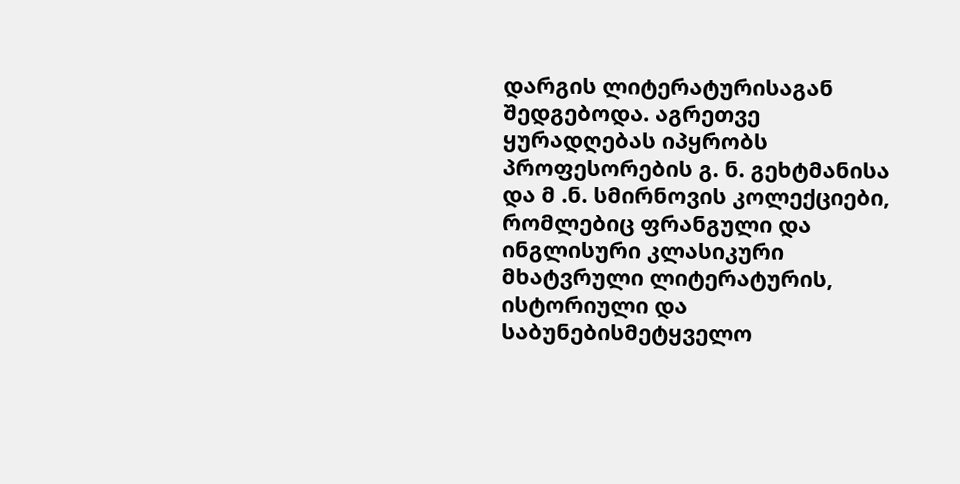დარგის ლიტერატურისაგან შედგებოდა. აგრეთვე ყურადღებას იპყრობს პროფესორების გ. ნ. გეხტმანისა და მ .ნ. სმირნოვის კოლექციები, რომლებიც ფრანგული და ინგლისური კლასიკური მხატვრული ლიტერატურის, ისტორიული და საბუნებისმეტყველო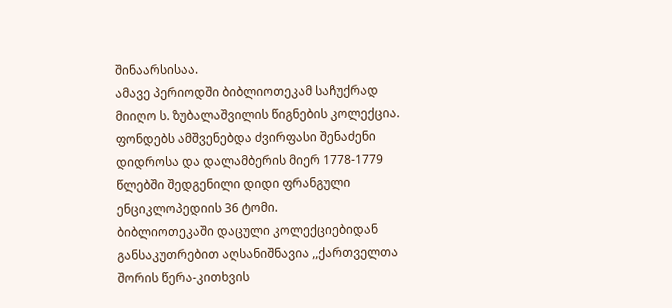შინაარსისაა.
ამავე პერიოდში ბიბლიოთეკამ საჩუქრად მიიღო ს. ზუბალაშვილის წიგნების კოლექცია. ფონდებს ამშვენებდა ძვირფასი შენაძენი დიდროსა და დალამბერის მიერ 1778-1779 წლებში შედგენილი დიდი ფრანგული ენციკლოპედიის 36 ტომი.
ბიბლიოთეკაში დაცული კოლექციებიდან განსაკუთრებით აღსანიშნავია ,,ქართველთა შორის წერა-კითხვის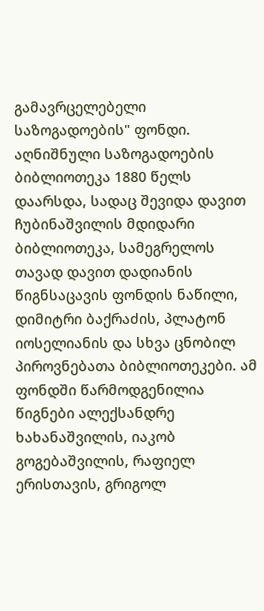გამავრცელებელი საზოგადოების" ფონდი. აღნიშნული საზოგადოების ბიბლიოთეკა 1880 წელს დაარსდა, სადაც შევიდა დავით ჩუბინაშვილის მდიდარი ბიბლიოთეკა, სამეგრელოს თავად დავით დადიანის წიგნსაცავის ფონდის ნაწილი, დიმიტრი ბაქრაძის, პლატონ იოსელიანის და სხვა ცნობილ პიროვნებათა ბიბლიოთეკები. ამ ფონდში წარმოდგენილია წიგნები ალექსანდრე ხახანაშვილის, იაკობ გოგებაშვილის, რაფიელ ერისთავის, გრიგოლ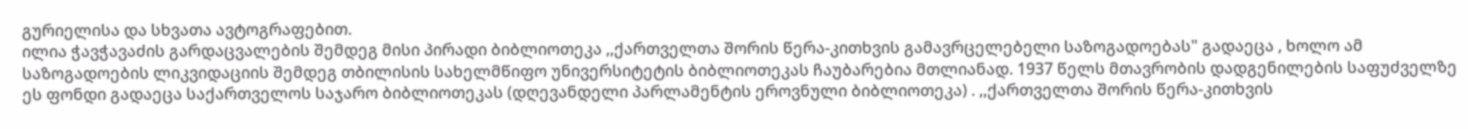გურიელისა და სხვათა ავტოგრაფებით.
ილია ჭავჭავაძის გარდაცვალების შემდეგ მისი პირადი ბიბლიოთეკა ,,ქართველთა შორის წერა-კითხვის გამავრცელებელი საზოგადოებას" გადაეცა , ხოლო ამ საზოგადოების ლიკვიდაციის შემდეგ თბილისის სახელმწიფო უნივერსიტეტის ბიბლიოთეკას ჩაუბარებია მთლიანად. 1937 წელს მთავრობის დადგენილების საფუძველზე ეს ფონდი გადაეცა საქართველოს საჯარო ბიბლიოთეკას (დღევანდელი პარლამენტის ეროვნული ბიბლიოთეკა) . ,,ქართველთა შორის წერა-კითხვის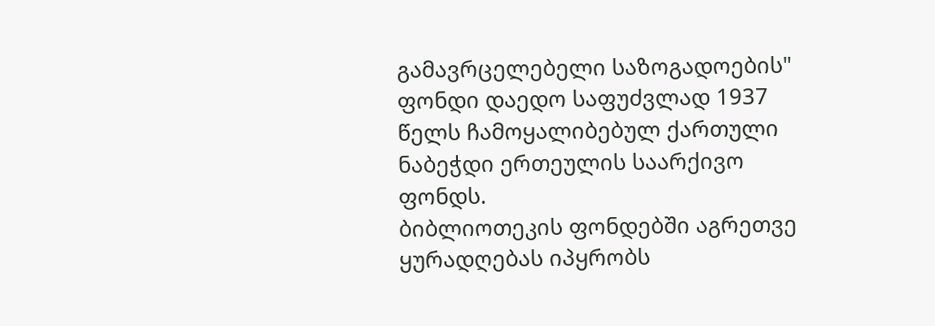გამავრცელებელი საზოგადოების" ფონდი დაედო საფუძვლად 1937 წელს ჩამოყალიბებულ ქართული ნაბეჭდი ერთეულის საარქივო ფონდს.
ბიბლიოთეკის ფონდებში აგრეთვე ყურადღებას იპყრობს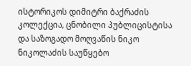ისტორიკოს დიმიტრი ბაქრაძის კოლექცია, ცნობილი პუბლიცისტისა და საზოგადო მოღვაწის ნიკო ნიკოლაძის საუწყებო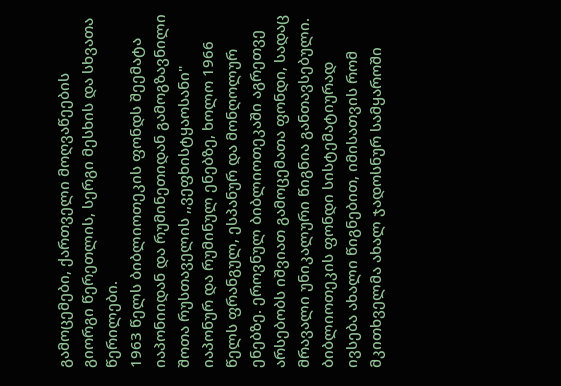გამოცემები, ქართველი მოღვაწეების გიორგი წერეთლის, სერგი მესხის და სხვათა წერილები.
1963 წელს ბიბლიოთეკის ფონდს შეემატა იაპონიიდან და რუმინეთიდან გამოგზავნილი შოთა რუსთაველის ,,ვეფხისტყაოსანი" იაპონურ და რუმინულ ენებზე, ხოლო 1966 წელს ფრანგულ, ესპანურ და მონღოლურ ენებზე. ეროვნულ ბიბლიოთეკაში აგრეთვე არსებობს იშვიათ გამოცემათა ფონდი, სადაც მრავალი უნიკალური წიგნია განთავსებული.
ბიბლიოთეკის ფონდი სისტემატიურად ივსება ახალი წიგნებით, იმისათვის რომ მკითხველმა ახალ ჯადოსნურ სამყაროში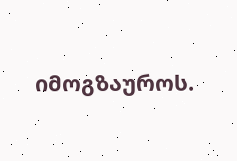იმოგზაუროს.